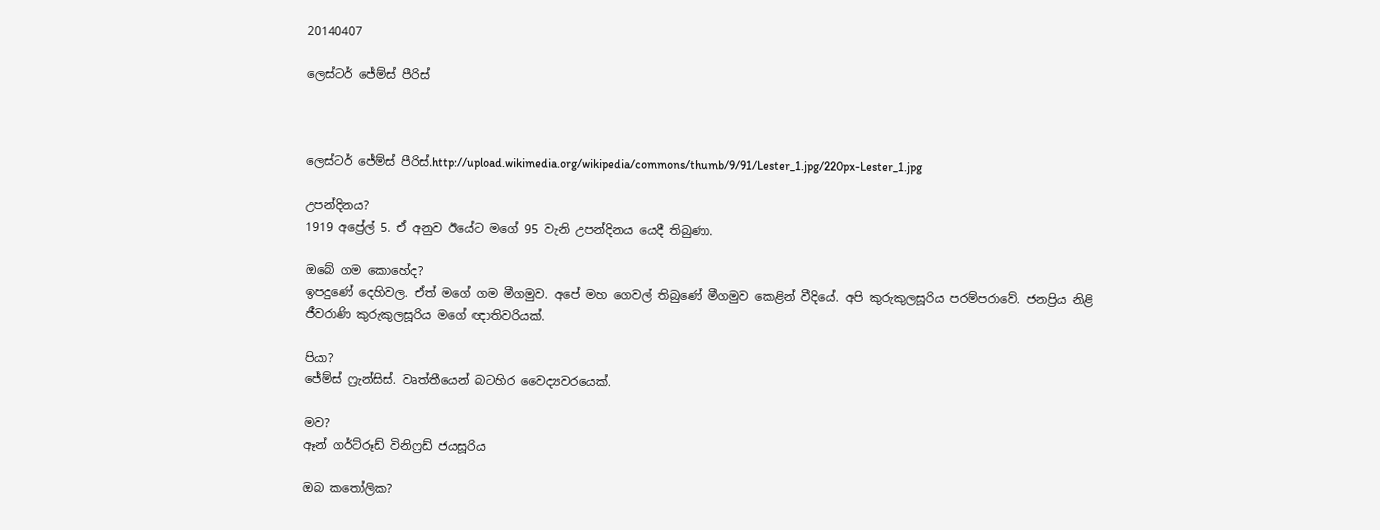20140407

ලෙස්ට‍ර් ජේම්ස් පීරිස්



ලෙස්ට‍ර් ජේම්ස් පීරිස්.http://upload.wikimedia.org/wikipedia/commons/thumb/9/91/Lester_1.jpg/220px-Lester_1.jpg

උපන්දිනය?
1919 අප්‍රේල් 5. ඒ අනුව ඊයේට මගේ 95 වැනි උපන්දිනය යෙදී තිබුණා.

ඔබේ ගම කොහේද?
ඉපදුණේ දෙහිවල. ඒත් මගේ ගම මීගමුව. අපේ මහ ගෙවල් තිබුණේ මීගමුව කෙළින් වීදියේ. අපි කුරුකුලසූරිය පරම්පරාවේ. ජනප්‍රිය නිළි ජීවරාණි කුරුකුලසූරිය මගේ ඥාතිවරියක්.

පියා?
ජේම්ස් ෆ්‍රැන්සිස්. වෘත්තීයෙන් බටහිර වෛද්‍යවරයෙක්.

මව?
ඈන් ගර්ට්රූඩ් විනිෆ්‍රඩ් ජයසූරිය

ඔබ කතෝලික?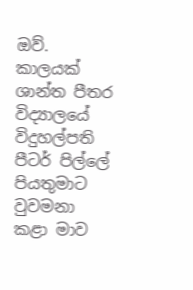ඔව්. කාලයක් ශාන්ත පීතර විද්‍යාලයේ විදුහල්පති පීටර් පිල්ලේ පියතුමාට වුවමනා කළා මාව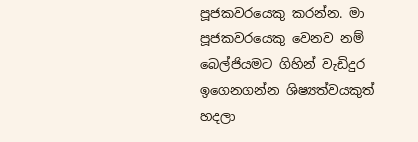පූජකවරයෙකු කරන්න. මා පූජකවරයෙකු වෙනව නම් බෙල්ජියමට ගිහින් වැඩිදුර ඉගෙනගන්න ශිෂ්‍යත්වයකුත් හදලා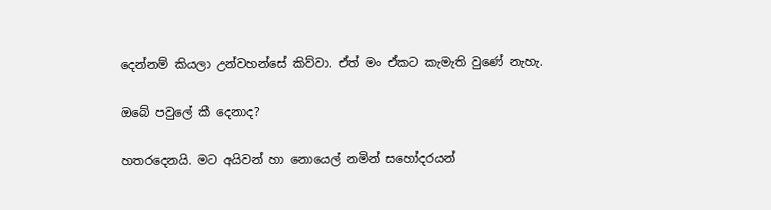දෙන්නම් කියලා උන්වහන්සේ කිව්වා. ඒත් මං ඒකට කැමැති වුණේ නැහැ.

ඔබේ පවුලේ කී දෙනාද?

හතරදෙනයි. මට අයිවන් හා නොයෙල් නමින් සහෝදරයන්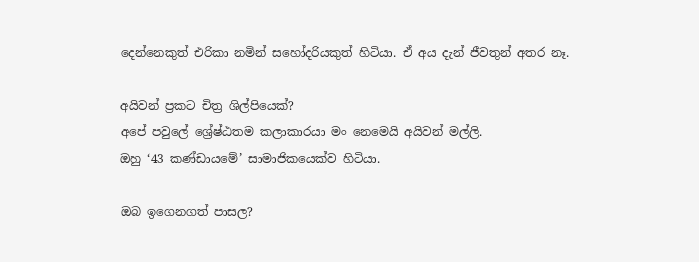දෙන්නෙකුත් එරිකා නමින් සහෝදරියකුත් හිටියා. ඒ අය දැන් ජීවතුන් අතර නෑ.

අයිවන් ප්‍රකට චිත්‍ර ශිල්පියෙක්?
අපේ පවුලේ ශ්‍රේෂ්ඨතම කලාකාරයා මං නෙමෙයි අයිවන් මල්ලි.
ඔහු ‘43 කණ්ඩායමේ’ සාමාජිකයෙක්ව හිටියා.

ඔබ ඉගෙනගත් පාසල?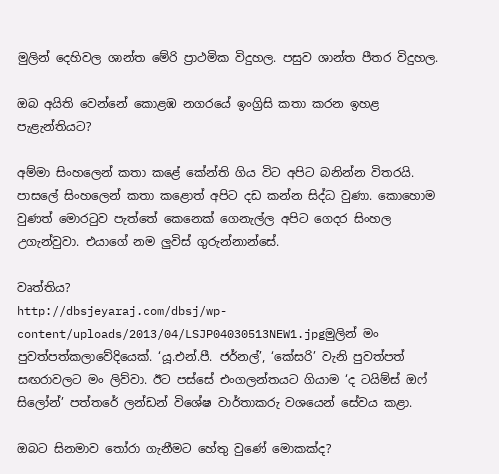මුලින් දෙහිවල ශාන්ත මේරි ප්‍රාථමික විදුහල. පසුව ශාන්ත පීතර විදුහල.

ඔබ අයිති වෙන්නේ කොළඹ නගරයේ ඉංග්‍රිසි කතා කරන ඉහළ පැළැන්තියට?

අම්මා සිංහලෙන් කතා කළේ කේන්ති ගිය විට අපිට බනින්න විතරයි. පාසලේ සිංහලෙන් කතා කළොත් අපිට දඩ කන්න සිද්ධ වුණා. කොහොම වුණත් මොරටුව පැත්තේ කෙනෙක් ගෙනැල්ල අපිට ගෙදර සිංහල උගැන්වුවා. එයාගේ නම ලුවිස් ගුරුන්නාන්සේ.

වෘත්තිය?
http://dbsjeyaraj.com/dbsj/wp-content/uploads/2013/04/LSJP04030513NEW1.jpgමුලින් මං පුවත්පත්කලාවේදියෙක්. ‘යූ.එන්.පී. ජර්නල්’, ‘කේසරි’ වැනි පුවත්පත් සඟරාවලට මං ලිව්වා. ඊට පස්සේ එංගලන්තයට ගියාම ‘ද ටයිම්ස් ඔෆ් සිලෝන්’ පත්තරේ ලන්ඩන් විශේෂ වාර්තාකරු වශයෙන් සේවය කළා.

ඔබට සිනමාව තෝරා ගැනීමට හේතු වුණේ මොකක්ද?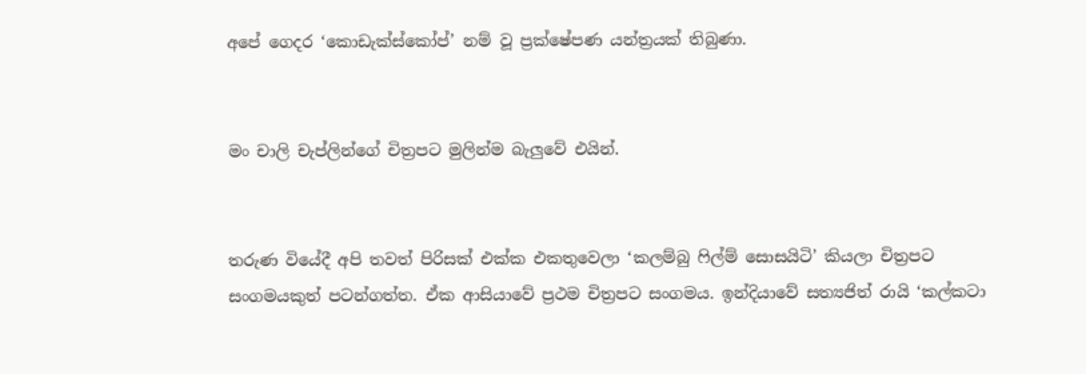අපේ ගෙදර ‘කොඩැක්ස්කෝප්’ නම් වූ ප්‍රක්ෂේපණ යන්ත්‍රයක් තිබුණා.


මං චාලි චැප්ලින්ගේ චිත්‍රපට මුලින්ම බැලුවේ එයින්.


තරුණ වියේදී අපි තවත් පිරිසක් එක්ක එකතුවෙලා ‘කලම්බු ෆිල්ම් සොසයිටි’ කියලා චිත්‍රපට සංගමයකුත් පටන්ගත්ත. ඒක ආසියාවේ ප්‍රථම චිත්‍රපට සංගමය. ඉන්දියාවේ සත්‍යජිත් රායි ‘කල්කටා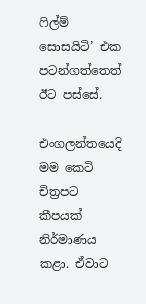ෆිල්ම් සොසයිටි’ එක පටන්ගත්තෙත් ඊට පස්සේ.

එංගලන්තයෙදි මම කෙටි චිත්‍රපට කීපයක් නිර්මාණය කළා. ඒවාට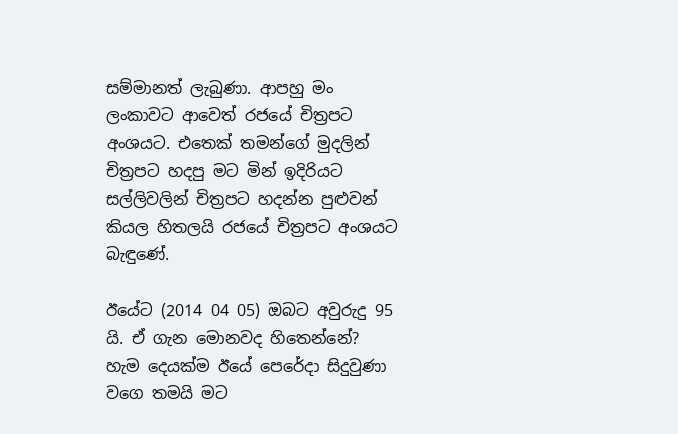සම්මානත් ලැබුණා. ආපහු මං ලංකාවට ආවෙත් රජයේ චිත්‍රපට අංශයට. එතෙක් තමන්ගේ මුදලින් චිත්‍රපට හදපු මට මින් ඉදිරියට සල්ලිවලින් චිත්‍රපට හදන්න පුළුවන් කියල හිතලයි රජයේ චිත්‍රපට අංශයට බැඳුණේ.

ඊයේට (2014 04 05) ඔබට අවුරුදු 95 යි. ඒ ගැන මොනවද හිතෙන්නේ?
හැම දෙයක්ම ඊයේ පෙරේදා සිදුවුණා වගෙ තමයි මට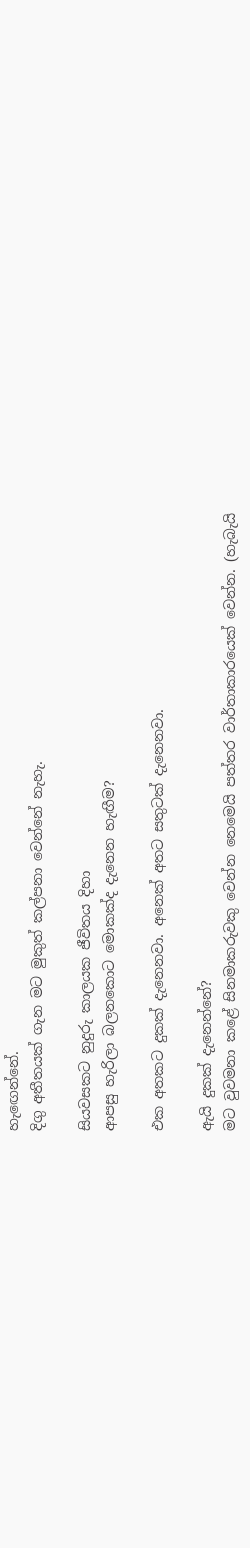හැ‍ඟෙන්නේ.
දිගු අතීතයක් ගැන මට මුකුත් කල්පනා වෙන්නේ නැහැ.

සියවසකට නුදුරු කාලයක ජීවිතය දිහා
ආපසු හැරිලා බලනකොට මොකක්ද දැනෙන හැඟීම?

එක අතකට දුකක් දැනෙනවා. අනෙක් අතට සතුටක් දැනෙනවා.

ඇයි දුකක් දැනෙන්නේ?
මට වුවමනා කළේ සිනමාකරුවකු වෙන්න නෙමෙයි පත්තර වාර්තාකාරයෙක් වෙන්න. (හැබැයි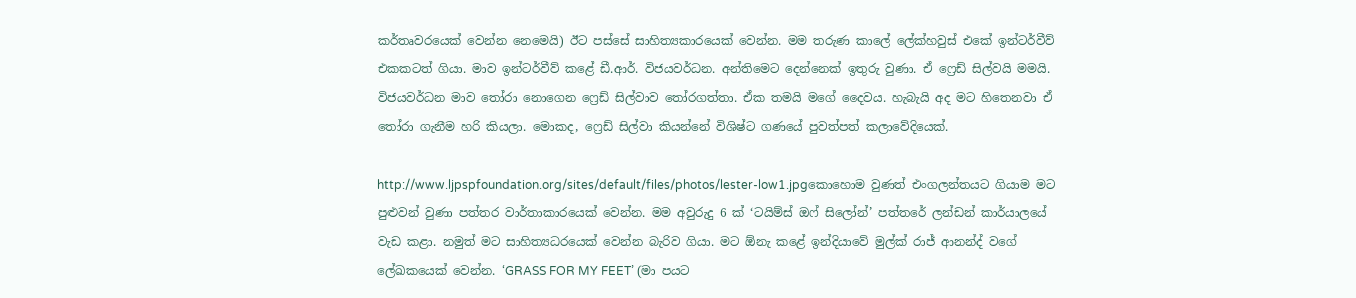කර්තෘවරයෙක් වෙන්න නෙමෙයි) ඊට පස්සේ සාහිත්‍යකාරයෙක් වෙන්න. මම තරුණ කාලේ ලේක්හවුස් එකේ ඉන්ටර්වීව් එකකටත් ගියා. මාව ඉන්ටර්වීව් කළේ ඩී.ආර්. විජයවර්ධන. අන්තිමෙට දෙන්නෙක් ඉතුරු වුණා. ඒ ෆ්‍රෙඩ් සිල්වයි මමයි. විජයවර්ධන මාව තෝරා ‍නොගෙන ෆ්‍රෙඩ් සිල්වාව තෝරගත්තා. ඒක තමයි මගේ දෛවය. හැබැයි අද මට හිතෙනවා ඒ තෝරා ගැනීම හරි කියලා. මොකද, ෆ්‍රෙඩ් සිල්වා කියන්නේ විශිෂ්ට ගණයේ පුවත්පත් කලාවේදියෙක්.

http://www.ljpspfoundation.org/sites/default/files/photos/lester-low1.jpgකොහොම වුණත් එංගලන්තයට ගියාම මට පුළුවන් වුණා පත්තර වාර්තාකාරයෙක් වෙන්න. මම අවුරුදු 6 ක් ‘ටයිම්ස් ඔෆ් සිලෝන්’ පත්තරේ ලන්ඩන් කාර්යාලයේ වැඩ කළා. නමුත් මට සාහිත්‍යධරයෙක් වෙන්න බැරිව ගියා. මට ඕනැ කළේ ඉන්දියාවේ මුල්ක් රාජ් ආනන්ද් වගේ ලේඛකයෙක් වෙන්න. ‘GRASS FOR MY FEET’ (මා පයට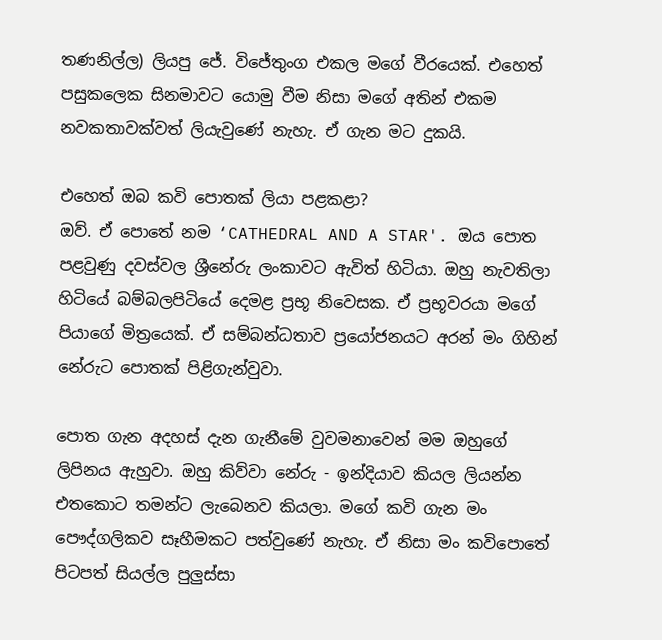තණනිල්ල) ලියපු ජේ. විජේතුංග එකල මගේ වීරයෙක්. එහෙත් පසුකලෙක සිනමාවට යොමු වීම නිසා මගේ අතින් එකම නවකතාවක්වත් ලියැවුණේ නැහැ. ඒ ගැන මට දුකයි.

එහෙත් ඔබ කවි පොතක් ලියා පළකළා?
ඔව්. ඒ පොතේ නම ‘CATHEDRAL AND A STAR'. ඔය පොත පළවුණු දවස්වල ශ්‍රීනේරු ලංකාවට ඇවිත් හිටියා. ඔහු නැවතිලා හිටියේ බම්බලපිටියේ දෙමළ ප්‍රභූ නිවෙසක. ඒ ප්‍රභූවරයා මගේ පියාගේ මිත්‍රයෙක්. ඒ සම්බන්ධතාව ප්‍රයෝජනයට අරන් මං ගිහින් නේරුට පොතක් පිළිගැන්වුවා.

පොත ගැන අදහස් දැන ගැනීමේ වුවමනාවෙන් මම ඔහුගේ ලිපිනය ඇහුවා. ඔහු කිව්වා නේරු - ඉන්දියාව කියල ලියන්න එතකොට තමන්ට ලැබෙනව කියලා. මගේ කවි ගැන මං පෞද්ගලිකව සෑහීමකට පත්වුණේ නැහැ. ඒ නිසා මං කවිපොතේ පිටපත් සියල්ල පුලුස්සා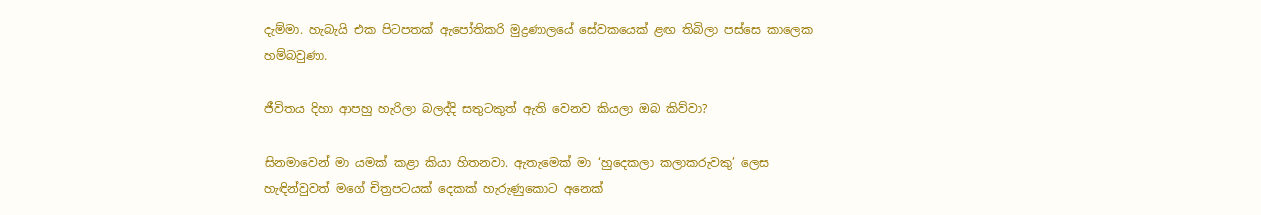දැම්මා. හැබැයි එක පිටපතක් ඇපෝතිකරි මුද්‍රණාලයේ සේවකයෙක් ළඟ තිබිලා පස්සෙ කාලෙක හම්බවුණා.

ජීවිතය දිහා ආපහු හැරිලා බලද්දි සතුටකුත් ඇති වෙනව කියලා ඔබ කිව්වා?

සිනමාවෙන් මා යමක් කළා කියා හිතනවා. ඇතැමෙක් මා ‘හුදෙකලා කලාකරුවකු’ ලෙස හැඳින්වුවත් මගේ චිත්‍රපටයක් දෙකක් හැරුණුකොට අනෙක්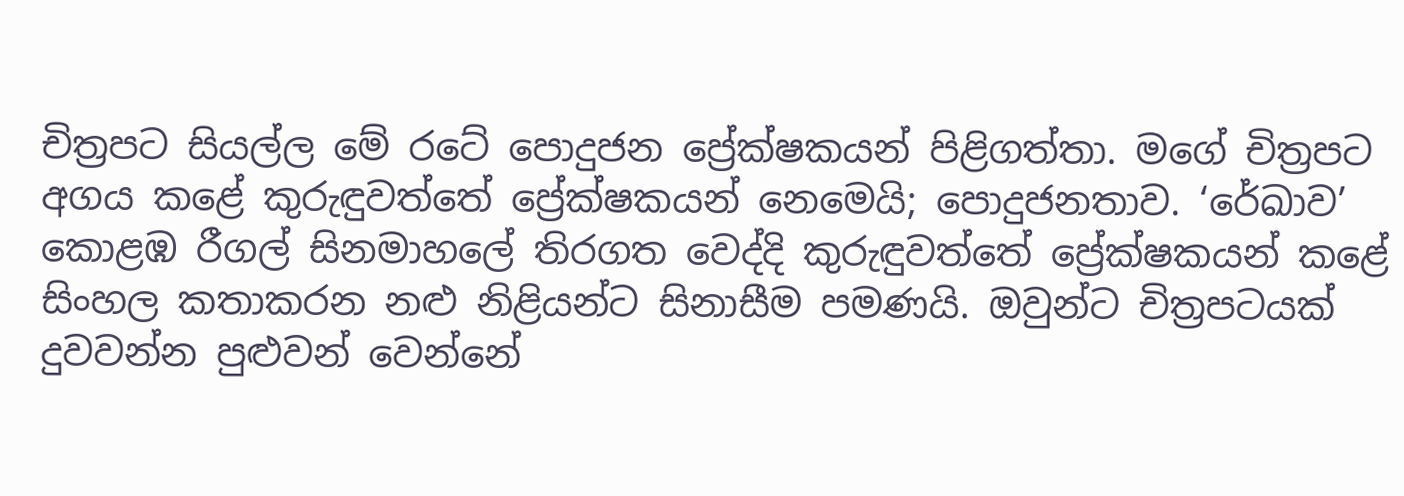චිත්‍රපට සියල්ල මේ රටේ පොදුජන ප්‍රේක්ෂකයන් පිළිගත්තා. මගේ චිත්‍රපට අගය කළේ කුරුඳුවත්තේ ප්‍රේක්ෂකයන් නෙමෙයි; පොදුජනතාව. ‘රේඛාව’ කොළඹ රීගල් සිනමාහලේ තිරගත වෙද්දි කුරුඳුවත්තේ ප්‍රේක්ෂකයන් කළේ සිංහල කතාකරන නළු නිළියන්ට සිනාසීම පමණයි. ඔවුන්ට චිත්‍රපටයක් දුවවන්න පුළුවන් වෙන්නේ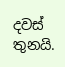දවස් තුනයි.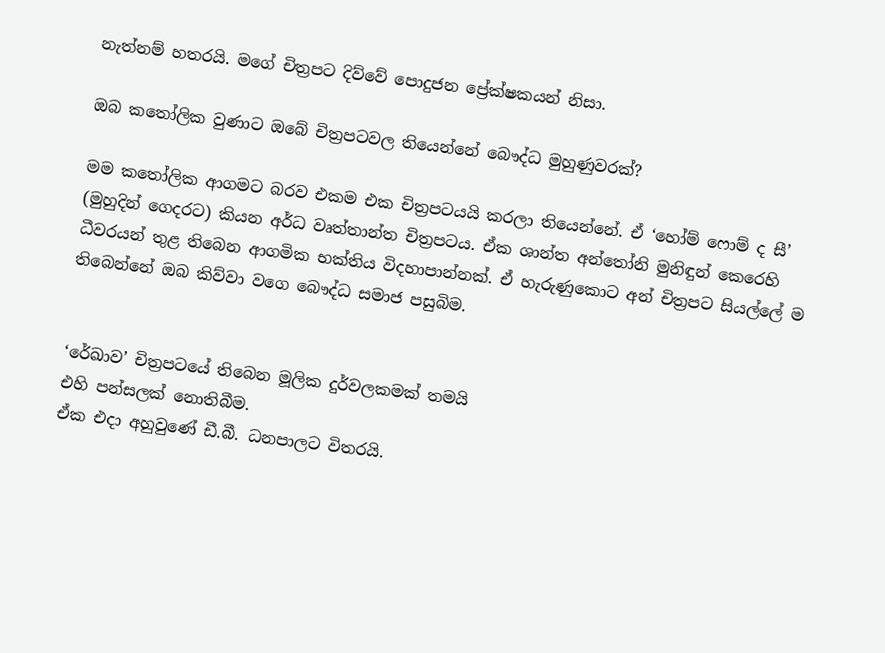නැත්නම් හතරයි. මගේ චිත්‍රපට දිව්වේ පොදුජන ප්‍රේක්ෂකයන් නිසා.

ඔබ කතෝලික වුණාට ඔබේ චිත්‍රපටවල තියෙන්නේ බෞද්ධ මුහුණුවරක්?

මම කතෝලික ආගමට බරව එකම එක චිත්‍රපටයයි කරලා තියෙන්නේ. ඒ ‘හෝම් ෆොම් ද සී’ (මුහුදින් ගෙදරට) කියන අර්ධ වෘත්තාන්ත චිත්‍රපටය. ඒක ශාන්ත අන්තෝනි මුනිඳුන් කෙරෙහි ධීවරයන් තුළ තිබෙන ආගමික භක්තිය විදහාපාන්නක්. ඒ හැරුණුකොට අන් චිත්‍රපට සියල්ලේ ම තිබෙන්නේ ඔබ කිව්වා වගෙ බෞද්ධ සමාජ පසුබිම.


‘රේඛාව’ චිත්‍රපටයේ තිබෙන මූලික දුර්වලකමක් තමයි
එහි පන්සලක් නොතිබීම.
ඒක එදා අහුවුණේ ඩී.බී. ධනපාලට විතරයි.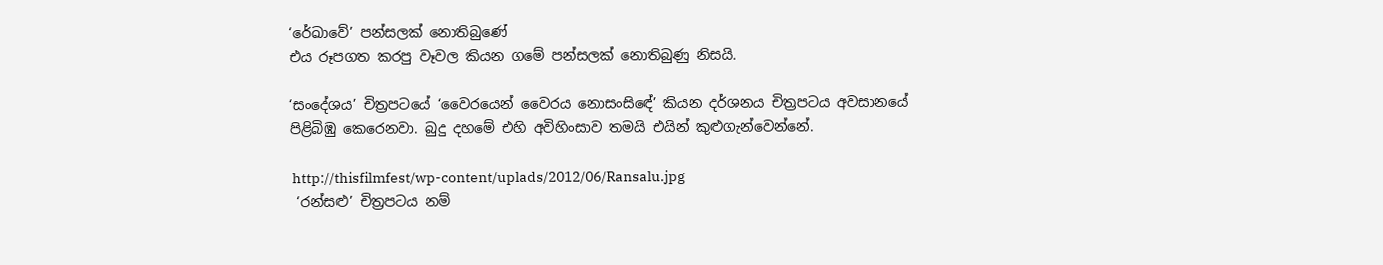‘රේඛාවේ’ පන්සලක් නොතිබුණේ
එය රූපගත කරපු වෑවල කියන ගමේ පන්සලක් නොතිබුණු නිසයි.

‘සංදේශය’ චිත්‍රපටයේ ‘වෛරයෙන් වෛරය නොසංසි‍ඳේ’ කියන දර්ශනය චිත්‍රපටය අවසානයේ පිළිබිඹු කෙරෙනවා. බුදු දහමේ එහි අවිහිංසාව තමයි එයින් කුළුගැන්වෙන්නේ.

 http://thisfilmfest/wp-content/uplads/2012/06/Ransalu.jpg
 ‘රන්සළු’ චිත්‍රපටය නම්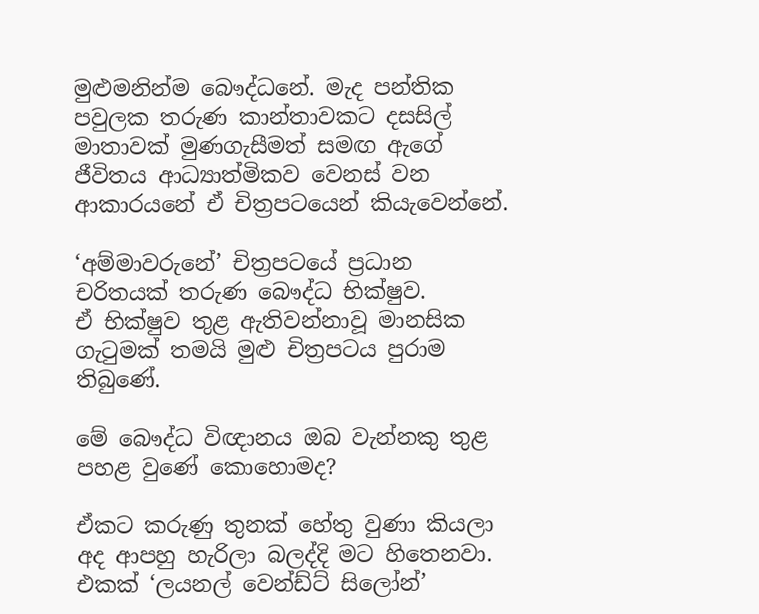මුළුමනින්ම බෞද්ධනේ. මැද පන්තික පවුලක තරුණ කාන්තාවකට දසසිල් මාතාවක් මුණගැසීමත් සමඟ ඇගේ ජීවිතය ආධ්‍යාත්මිකව වෙනස් වන ආකාරයනේ ඒ චිත්‍රපටයෙන් කියැවෙන්නේ.

‘අම්මාවරුනේ’ චිත්‍රපටයේ ප්‍රධාන චරිතයක් තරුණ බෞද්ධ භික්ෂුව.
ඒ භික්ෂුව තුළ ඇතිවන්නාවූ මානසික ගැටුමක් තමයි මුළු චිත්‍රපටය පුරාම තිබුණේ.

මේ බෞද්ධ විඥානය ඔබ වැන්නකු තුළ පහළ වුණේ කොහොමද?

ඒකට කරුණු තුනක් හේතු වුණා කියලා
අද ආපහු හැරිලා බලද්දි මට හිතෙනවා.
එකක් ‘ලයනල් වෙන්ඩ්ට් සිලෝන්’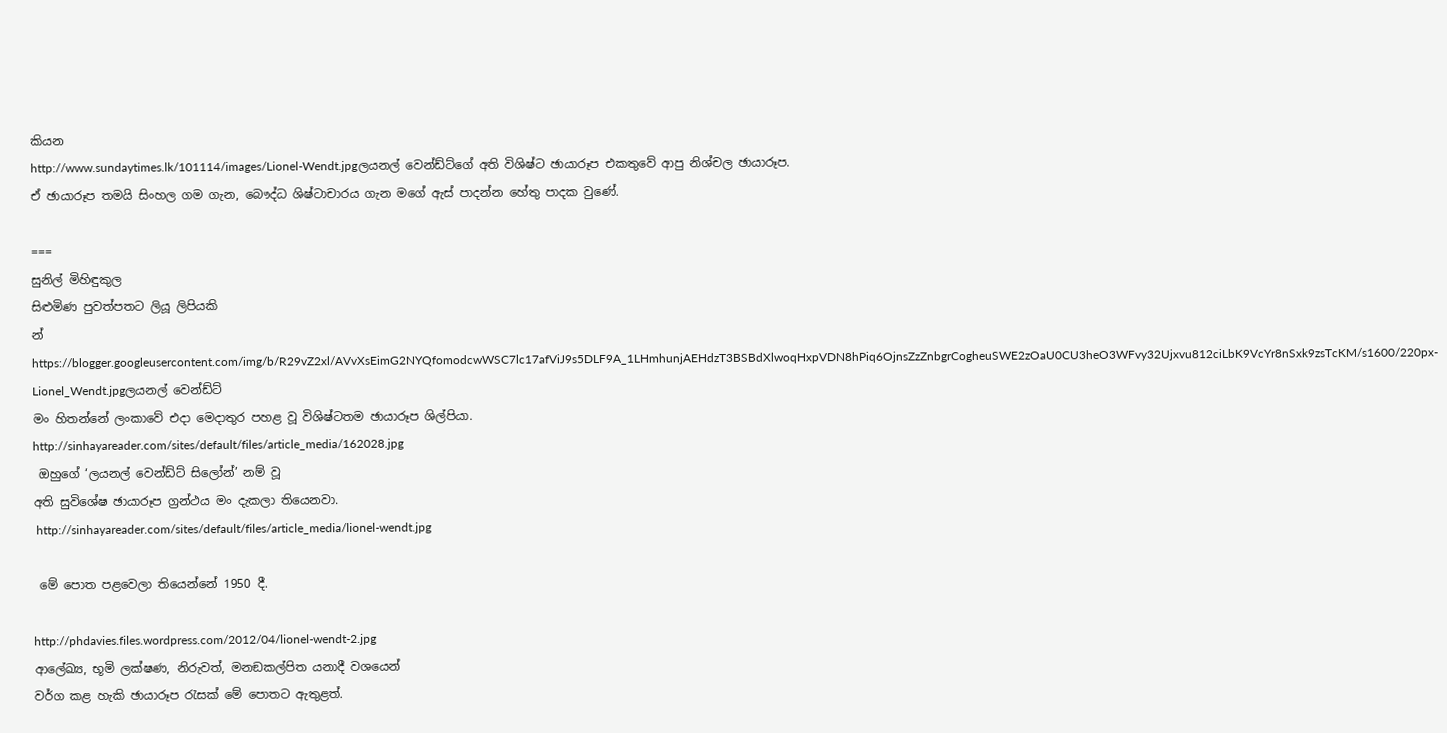කියන
http://www.sundaytimes.lk/101114/images/Lionel-Wendt.jpgලයනල් වෙන්ඩ්ට්ගේ අති විශිෂ්ට ඡායාරූප එකතුවේ ආපු නිශ්චල ඡායාරූප.
ඒ ඡායාරූප තමයි සිංහල ගම ගැන, බෞද්ධ ශිෂ්ටාචාරය ගැන මගේ ඇස් පාදන්න හේතු පාදක වුණේ.

===
සුනිල් මිහිඳුකුල
සිළුමිණ පුවත්පතට ලියූ ලිපියකි
න්
https://blogger.googleusercontent.com/img/b/R29vZ2xl/AVvXsEimG2NYQfomodcwWSC7lc17afViJ9s5DLF9A_1LHmhunjAEHdzT3BSBdXlwoqHxpVDN8hPiq6OjnsZzZnbgrCogheuSWE2zOaU0CU3heO3WFvy32Ujxvu812ciLbK9VcYr8nSxk9zsTcKM/s1600/220px-Lionel_Wendt.jpgලයනල් වෙන්ඩ්ට්
මං හිතන්නේ ලංකාවේ එදා මෙදාතුර පහළ වූ විශිෂ්ටතම ඡායාරූප ශිල්පියා.
http://sinhayareader.com/sites/default/files/article_media/162028.jpg
 ඔහුගේ ‘ලයනල් වෙන්ඩ්ට් සිලෝන්’ නම් වූ
අති සුවිශේෂ ඡායාරූප ග්‍රන්ථය මං දැකලා තියෙනවා.
 http://sinhayareader.com/sites/default/files/article_media/lionel-wendt.jpg

 මේ පොත පළවෙලා තියෙන්නේ 1950 දී.

http://phdavies.files.wordpress.com/2012/04/lionel-wendt-2.jpg
ආලේඛ්‍ය, භූමි ලක්ෂණ, නිරුවත්, මනඞකල්පිත යනාදී වශයෙන්
වර්ග කළ හැකි ඡායාරූප රැසක් මේ පොතට ඇතුළත්.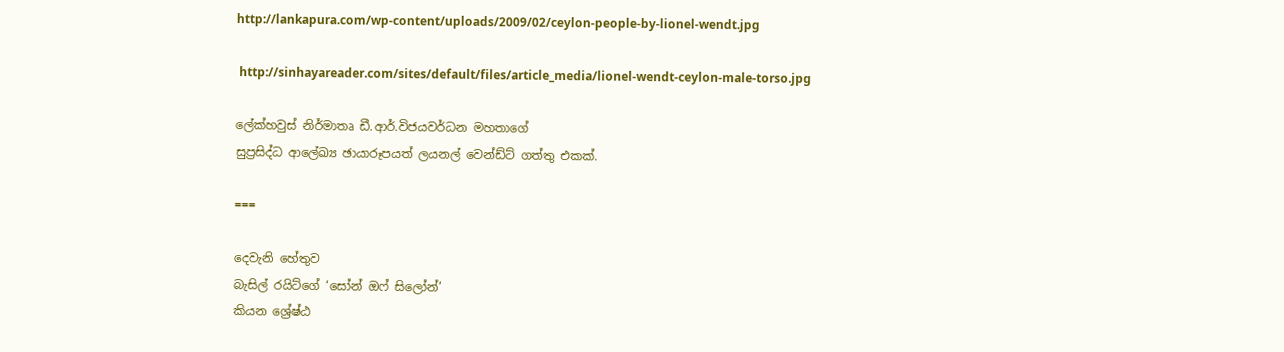http://lankapura.com/wp-content/uploads/2009/02/ceylon-people-by-lionel-wendt.jpg

 http://sinhayareader.com/sites/default/files/article_media/lionel-wendt-ceylon-male-torso.jpg

ලේක්හවුස් නිර්මාතෘ ඩී.ආර්.විජයවර්ධන මහතාගේ
සුප්‍රසිද්ධ ආලේඛ්‍ය ඡායාරූපයත් ලයනල් වෙන්ඩ්ට් ගත්තු එකක්.

===

දෙවැනි හේතුව
බැසිල් රයිට්ගේ ‘සෝන් ඔෆ් සිලෝන්’
කියන ශ්‍රේෂ්ඨ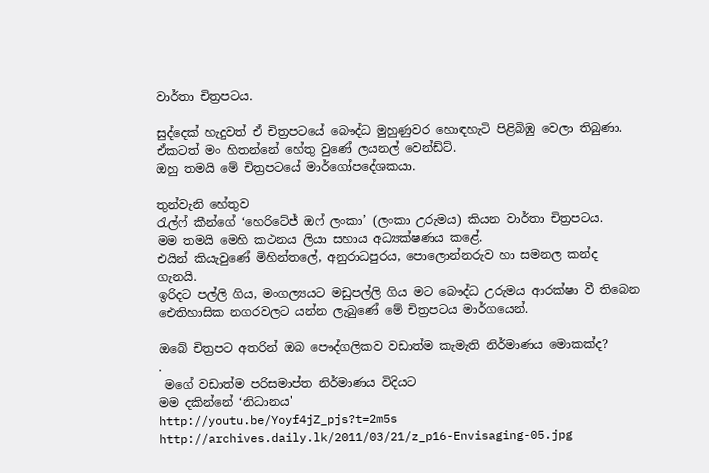වාර්තා චිත්‍රපටය.

සුද්දෙක් හැදුවත් ඒ චිත්‍රපටයේ බෞද්ධ මුහුණුවර හොඳහැටි පිළිබිඹු වෙලා තිබුණා.
ඒකටත් මං හිතන්නේ හේතු වුණේ ලයනල් වෙන්ඩ්ට්.
ඔහු තමයි මේ චිත්‍රපටයේ මාර්ගෝපදේශකයා.

තුන්වැනි හේතුව
රැල්ෆ් කීන්ගේ ‘හෙරිටේජ් ඔෆ් ලංකා’ (ලංකා උරුමය) කියන වාර්තා චිත්‍රපටය.
මම තමයි මෙහි කථනය ලියා සහාය අධ්‍යක්ෂණය කළේ.
එයින් කියැවුණේ මිහින්තලේ, අනුරාධපුරය, පොලොන්නරුව හා සමනල කන්ද ගැනයි.
ඉරිදට පල්ලි ගිය, මංගල්‍යයට මඩුපල්ලි ගිය මට බෞද්ධ උරුමය ආරක්ෂා වී තිබෙන ඓතිහාසික නගරවලට යන්න ලැබුණේ මේ චිත්‍රපටය මාර්ගයෙන්.

ඔබේ චිත්‍රපට අතරින් ඔබ පෞද්ගලිකව වඩාත්ම කැමැති නිර්මාණය මොකක්ද?
.
 මගේ වඩාත්ම පරිසමාප්ත නිර්මාණය විදියට
මම දකින්නේ ‘නිධානය'
http://youtu.be/Yoyf4jZ_pjs?t=2m5s
http://archives.daily.lk/2011/03/21/z_p16-Envisaging-05.jpg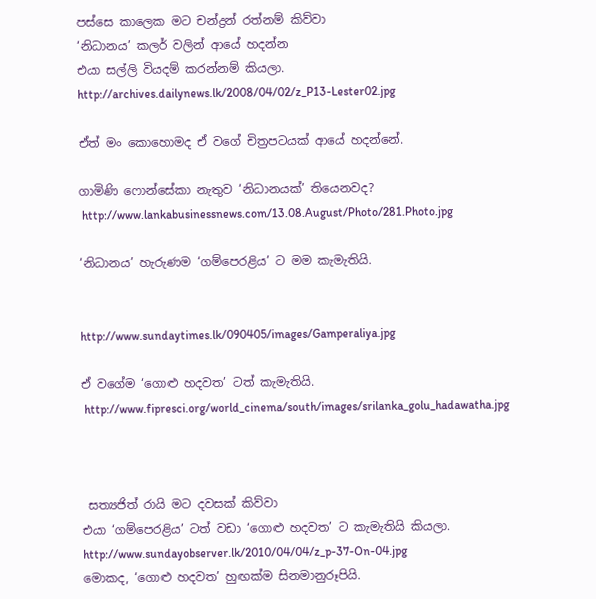පස්සෙ කාලෙක මට චන්ද්‍රන් රත්නම් කිව්වා
‘නිධානය’ කලර් වලින් ආයේ හදන්න
එයා සල්ලි වියදම් කරන්නම් කියලා.
http://archives.dailynews.lk/2008/04/02/z_P13-Lester02.jpg

ඒත් මං කොහොමද ඒ වගේ චිත්‍රපටයක් ආයේ හදන්නේ.

ගාමිණි ෆොන්සේකා නැතුව ‘නිධානයක්’ තියෙනවද?
 http://www.lankabusinessnews.com/13.08.August/Photo/281.Photo.jpg

‘නිධානය’ හැරුණම ‘ගම්පෙරළිය’ ට මම කැමැතියි.


http://www.sundaytimes.lk/090405/images/Gamperaliya.jpg

ඒ වගේම ‘ගොළු හදවත’ ටත් කැමැතියි.
 http://www.fipresci.org/world_cinema/south/images/srilanka_golu_hadawatha.jpg



 සත්‍යජිත් රායි මට දවසක් කිව්වා
එයා ‘ගම්පෙරළිය’ ටත් වඩා ‘ගොළු හදවත’ ට කැමැතියි කියලා.
http://www.sundayobserver.lk/2010/04/04/z_p-37-On-04.jpg
මොකද, ‘ගොළු හදවත’ හුඟක්ම සිනමානුරූපියි.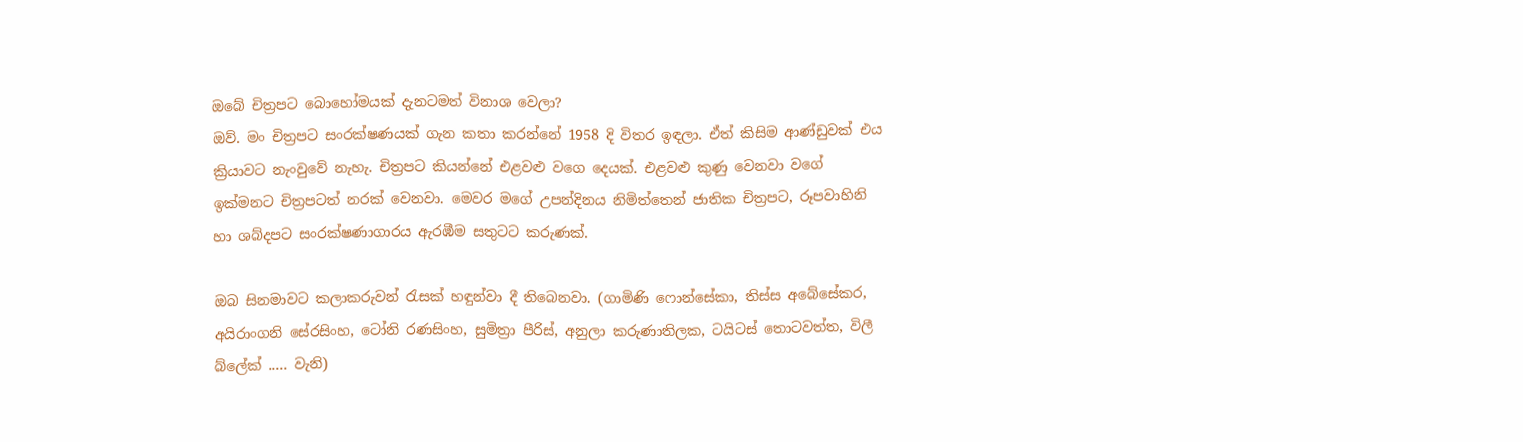ඔබේ චිත්‍රපට බොහෝමයක් දැනටමත් විනාශ වෙලා?
ඔව්. මං චිත්‍රපට සංරක්ෂණයක් ගැන කතා කරන්නේ 1958 දි විතර ඉඳලා. ඒත් කිසිම ආණ්ඩුවක් එය ක්‍රියාවට නැංවුවේ නැහැ. චිත්‍රපට කියන්නේ එළවළු වගෙ දෙයක්. එළවළු කුණු වෙනවා වගේ ඉක්මනට චිත්‍රපටත් නරක් වෙනවා. මෙවර මගේ උපන්දිනය නිමිත්තෙන් ජාතික චිත්‍රපට, රූපවාහිනි හා ශබ්දපට සංරක්ෂණාගාරය ඇරඹීම සතුටට කරුණක්.

ඔබ සිනමාවට කලාකරුවන් රැසක් හඳුන්වා දී තිබෙනවා. (ගාමිණි ෆොන්සේකා, තිස්ස අබේසේකර, අයිරාංගනි සේරසිංහ, ටෝනි රණසිංහ, සුමිත්‍රා පීරිස්, අනුලා කරුණාතිලක, ටයිටස් තොටවත්ත, විලී බ්ලේක් ..... වැනි)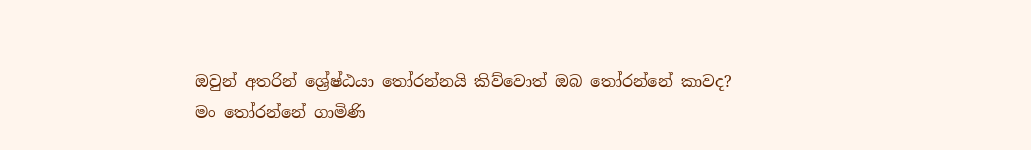ඔවුන් අතරින් ශ්‍රේෂ්ඨයා තෝරන්නයි කිව්වොත් ඔබ ‍තෝරන්නේ කාවද?
මං තෝරන්නේ ගාමිණි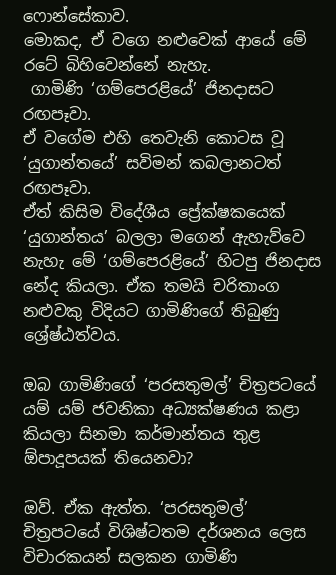ෆොන්සේකාව.
මොකද, ඒ වගෙ නළුවෙක් ආයේ මේ රටේ බිහිවෙන්නේ නැහැ.
 ගාමිණි ‘ගම්පෙරළියේ’ ජිනදාසට රඟපෑවා.
ඒ වගේම එහි තෙවැනි කොටස වූ ‘යුගාන්තයේ’ සවිමන් කබලානටත් රඟපෑවා.
ඒත් කිසිම විදේශීය ප්‍රේක්ෂකයෙක් ‘යුගාන්තය’ බලලා මගෙන් ඇහැව්වෙ නැහැ මේ ‘ගම්පෙරළියේ’ හිටපු ජිනදාස නේද කියලා. ඒක තමයි චරිතාංග නළුවකු විදියට ගාමිණිගේ තිබුණු ශ්‍රේෂ්ඨත්වය.

ඔබ ගාමිණිගේ ‘පරසතුමල්’ චිත්‍රපටයේ යම් යම් ජවනිකා අධ්‍යක්ෂණය කළා කියලා සිනමා කර්මාන්තය තුළ ඕපාදූපයක් තියෙනවා?

ඔව්. ඒක ඇත්ත. ‘පරසතුමල්’ චිත්‍රපටයේ විශිෂ්ටතම දර්ශනය ලෙස විචාරකයන් සලකන ගාමිණි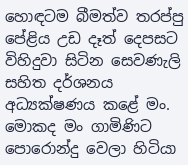හොඳටම බීමත්ව තරප්පු පේළිය උඩ දෑත් දෙපසට විහිදුවා සිටින සෙවණැලි සහිත දර්ශනය අධ්‍යක්ෂණය කළේ මං. මොකද මං ගාමිණිට පොරොන්දු වෙලා හිටියා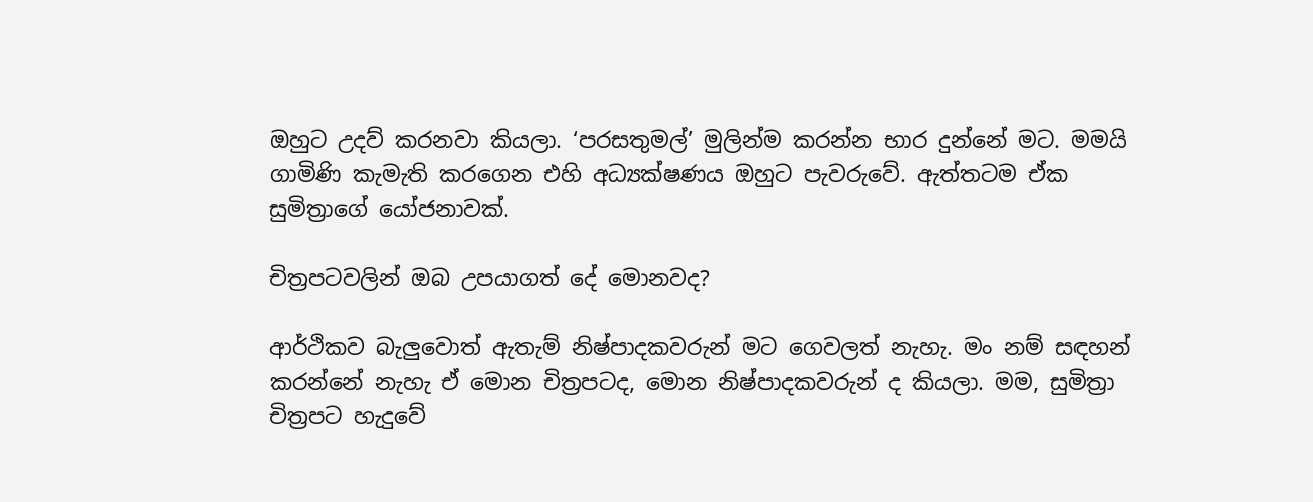ඔහුට උදව් කරනවා කියලා. ‘පරසතුමල්’ මුලින්ම කරන්න භාර දුන්නේ මට. මමයි ගාමිණි කැමැති කරගෙන එහි අධ්‍යක්ෂණය ඔහුට පැවරුවේ. ඇත්තටම ඒක සුමිත්‍රාගේ යෝජනාවක්.

චිත්‍රපටවලින් ඔබ උපයාගත් දේ මොනවද?

ආර්ථිකව බැලුවොත් ඇතැම් නිෂ්පාදකවරුන් මට ගෙවලත් නැහැ. මං නම් සඳහන් කරන්නේ නැහැ ඒ මොන චිත්‍රපටද, මොන නිෂ්පාදකවරුන් ද කියලා. මම, සුමිත්‍රා චිත්‍රපට හැදුවේ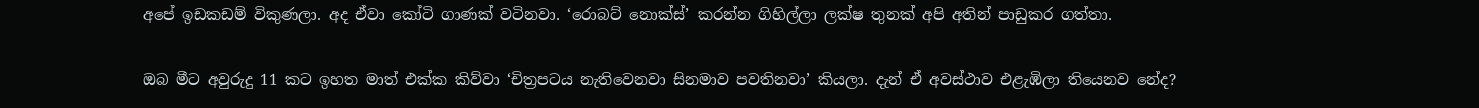අපේ ඉඩකඩම් විකුණලා. අද ඒවා කෝටි ගාණක් වටිනවා. ‘රොබට් නොක්ස්’ කරන්න ගිහිල්ලා ලක්ෂ තුනක් අපි අතින් පාඩුකර ගත්තා.

ඔබ මීට අවුරුදු 11 කට ඉහත මාත් එක්ක කිව්වා ‘චිත්‍රපටය නැතිවෙනවා සිනමාව පවතිනවා’ කියලා. දැන් ඒ අවස්ථාව එළැඹිලා තියෙනව නේද?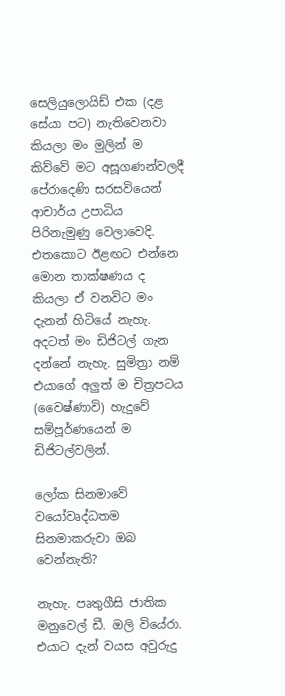සෙලියුලොයිඩ් එක (දළ සේයා පට) නැතිවෙනවා කියලා මං මුලින් ම කිව්වේ මට අසූගණන්වලදී පේරාදෙණි සරසවියෙන් ආචාර්ය උපාධිය පිරිනැමුණු වෙලාවෙදි. එතකොට ඊළඟට එන්නෙ මොන තාක්ෂණය ද කියලා ඒ වනවිට මං දැනන් හිටියේ නැහැ. අදටත් මං ඩිජිටල් ගැන දන්නේ නැහැ. සුමිත්‍රා නම් එයාගේ අලුත් ම චිත්‍රපටය (වෛෂ්ණාවි) හැදුවේ සම්පූර්ණයෙන් ම ඩිජිටල්වලින්.

ලෝක සිනමාවේ වයෝවෘද්ධතම සිනමාකරුවා ඔබ වෙන්නැති?

නැහැ. පෘතුගීසි ජාතික මනුවෙල් ඩී. ඔලි වියේරා.
එයාට දැන් වයස අවුරුදු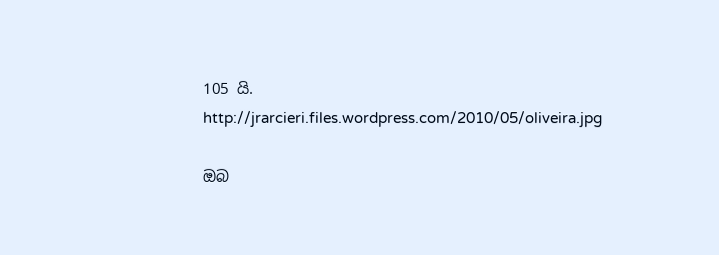105 යි.
http://jrarcieri.files.wordpress.com/2010/05/oliveira.jpg

ඔබ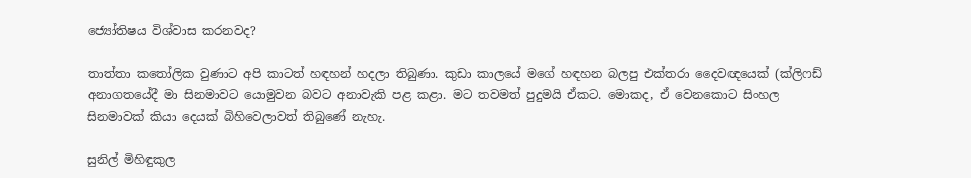ජ්‍යෝතිෂය විශ්වාස කරනවද?

තාත්තා කතෝලික වුණාට අපි කාටත් හඳහන් හදලා තිබුණා. කුඩා කාලයේ මගේ හඳහන බලපු එක්තරා දෛවඥයෙක් (ක්ලිෆඩ් අනාගතයේදී මා සිනමාවට යොමුවන බවට අනාවැකි පළ කළා. මට තවමත් පුදුමයි ඒකට. මොකද, ඒ වෙනකොට සිංහල සිනමාවක් කියා දෙයක් බිහිවෙලාවත් තිබුණේ නැහැ.

සුනිල් මිහිඳුකුල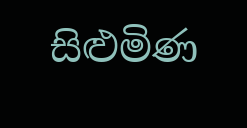සිළුමිණ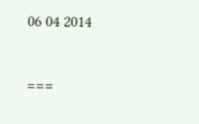06 04 2014

===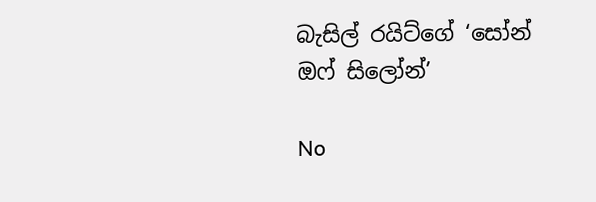බැසිල් රයිට්ගේ ‘සෝන් ඔෆ් සිලෝන්’

No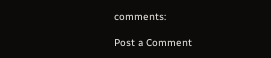comments:

Post a Comment